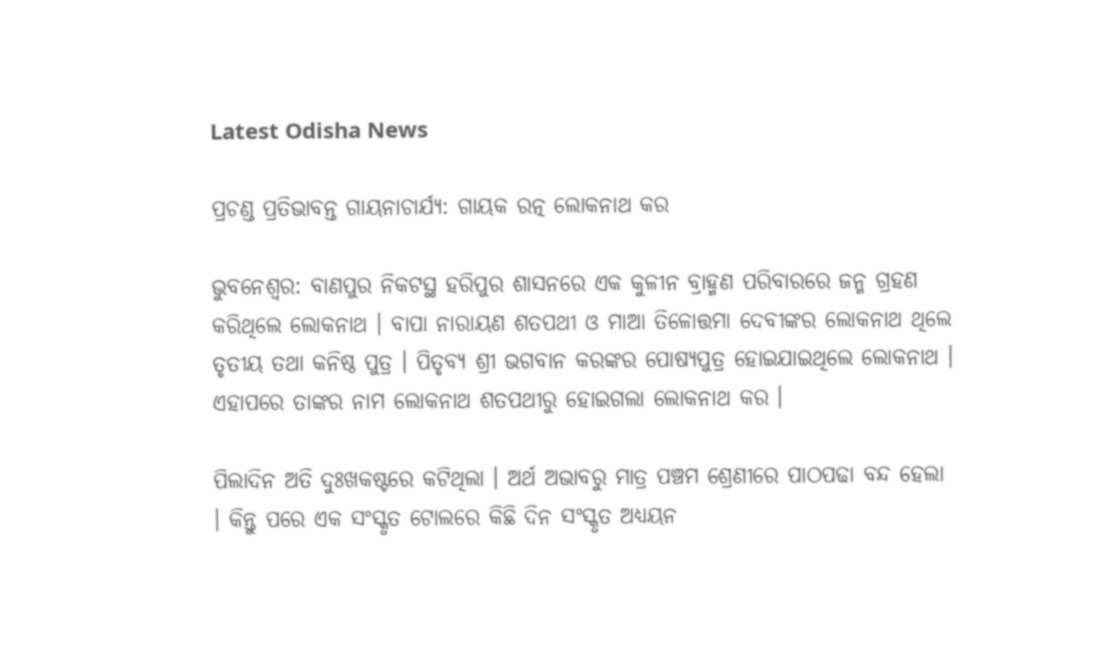Latest Odisha News

ପ୍ରଚଣ୍ଡ ପ୍ରତିଭାବନ୍ତ ଗାୟନାଚାର୍ଯ୍ୟ: ଗାୟକ ରତ୍ନ ଲୋକନାଥ କର

ଭୁବନେଶ୍ୱର: ବାଣପୁର ନିକଟସ୍ଥ ହରିପୁର ଶାସନରେ ଏକ କୁଳୀନ ବ୍ରାହ୍ମଣ ପରିବାରରେ ଜନ୍ମ ଗ୍ରହଣ କରିଥିଲେ ଲୋକନାଥ । ବାପା ନାରାୟଣ ଶତପଥୀ ଓ ମାଆ ତିଳୋତ୍ତମା ଦେବୀଙ୍କର ଲୋକନାଥ ଥିଲେ ତୃତୀୟ ତଥା କନିଷ୍ଠ ପୁତ୍ର । ପିତୃବ୍ୟ ଶ୍ରୀ ଭଗବାନ କରଙ୍କର ପୋଷ୍ୟପୁତ୍ର ହୋଇଯାଇଥିଲେ ଲୋକନାଥ । ଏହାପରେ ତାଙ୍କର ନାମ ଲୋକନାଥ ଶତପଥୀରୁ ହୋଇଗଲା ଲୋକନାଥ କର ।

ପିଲାଦିନ ଅତି ଦୁଃଖକଷ୍ଟରେ କଟିଥିଲା । ଅର୍ଥ ଅଭାବରୁ ମାତ୍ର ପଞ୍ଚମ ଶ୍ରେଣୀରେ ପାଠପଢା ବନ୍ଦ ହେଲା । କିନ୍ତୁ ପରେ ଏକ ସଂସ୍କୃତ ଟୋଲରେ କିଛି ଦିନ ସଂସ୍କୃତ ଅଧ୍ୟୟନ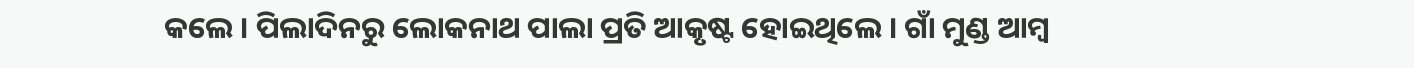କଲେ । ପିଲାଦିନରୁ ଲୋକନାଥ ପାଲା ପ୍ରତି ଆକୃଷ୍ଟ ହୋଇଥିଲେ । ଗାଁ ମୁଣ୍ଡ ଆମ୍ବ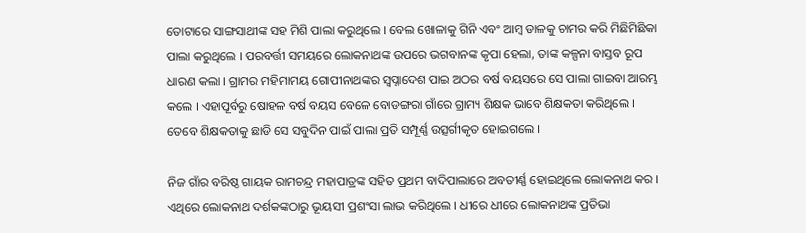ତୋଟାରେ ସାଙ୍ଗସାଥୀଙ୍କ ସହ ମିଶି ପାଲା କରୁଥିଲେ । ବେଲ ଖୋଳାକୁ ଗିନି ଏବଂ ଆମ୍ବ ଡାଳକୁ ଚାମର କରି ମିଛିମିଛିକା ପାଲା କରୁଥିଲେ । ପରବର୍ତ୍ତୀ ସମୟରେ ଲୋକନାଥଙ୍କ ଉପରେ ଭଗବାନଙ୍କ କୃପା ହେଲା, ତାଙ୍କ କଳ୍ପନା ବାସ୍ତବ ରୂପ ଧାରଣ କଲା । ଗ୍ରାମର ମହିମାମୟ ଗୋପୀନାଥଙ୍କର ସ୍ୱପ୍ନାଦେଶ ପାଇ ଅଠର ବର୍ଷ ବୟସରେ ସେ ପାଲା ଗାଇବା ଆରମ୍ଭ କଲେ । ଏହାପୂର୍ବରୁ ଷୋହଳ ବର୍ଷ ବୟସ ବେଳେ ବୋଡଙ୍ଗରା ଗାଁରେ ଗ୍ରାମ୍ୟ ଶିକ୍ଷକ ଭାବେ ଶିକ୍ଷକତା କରିଥିଲେ । ତେବେ ଶିକ୍ଷକତାକୁ ଛାଡି ସେ ସବୁଦିନ ପାଇଁ ପାଲା ପ୍ରତି ସମ୍ପୂର୍ଣ୍ଣ ଉତ୍ସର୍ଗୀକୃତ ହୋଇଗଲେ ।

ନିଜ ଗାଁର ବରିଷ୍ଠ ଗାୟକ ରାମଚନ୍ଦ୍ର ମହାପାତ୍ରଙ୍କ ସହିତ ପ୍ରଥମ ବାଦିପାଲାରେ ଅବତୀର୍ଣ୍ଣ ହୋଇଥିଲେ ଲୋକନାଥ କର । ଏଥିରେ ଲୋକନାଥ ଦର୍ଶକଙ୍କଠାରୁ ଭୂୟସୀ ପ୍ରଶଂସା ଲାଭ କରିଥିଲେ । ଧୀରେ ଧୀରେ ଲୋକନାଥଙ୍କ ପ୍ରତିଭା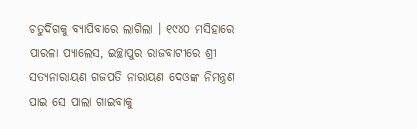ଚତୁର୍ଦିଗକୁ ବ୍ୟାପିବାରେ ଲାଗିଲା । ୧୯୪୦ ମସିହାରେ ପାରଳା ପ୍ୟାଲେସ, ଇଚ୍ଛାପୁର ରାଜବାଟୀରେ ଶ୍ରୀ ସତ୍ୟନାରାୟଣ ଗଜପତି ନାରାୟଣ ଦେଓଙ୍କ ନିମନ୍ତ୍ରଣ ପାଇ ସେ ପାଲା ଗାଇବାକୁ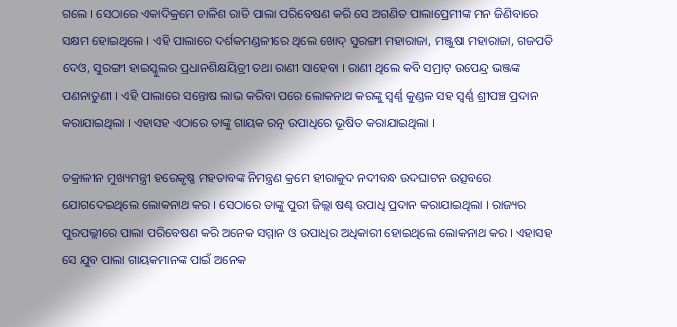ଗଲେ । ସେଠାରେ ଏକାଦିକ୍ରମେ ଚାଳିଶ ରାତି ପାଲା ପରିବେଷଣ କରି ସେ ଅଗଣିତ ପାଲାପ୍ରେମୀଙ୍କ ମନ ଜିଣିବାରେ ସକ୍ଷମ ହୋଇଥିଲେ । ଏହି ପାଲାରେ ଦର୍ଶକମଣ୍ଡଳୀରେ ଥିଲେ ଖୋଦ୍ ସୁରଙ୍ଗୀ ମହାରାଜା, ମଞ୍ଜୁଷା ମହାରାଜା, ଗଜପତି ଦେଓ, ସୁରଙ୍ଗୀ ହାଇସ୍କୁଲର ପ୍ରଧାନଶିକ୍ଷୟିତ୍ରୀ ତଥା ରାଣୀ ସାହେବା । ରାଣୀ ଥିଲେ କବି ସମ୍ରାଟ୍ ଉପେନ୍ଦ୍ର ଭଞ୍ଜଙ୍କ ପଣନାତୁଣୀ । ଏହି ପାଲାରେ ସନ୍ତୋଷ ଲାଭ କରିବା ପରେ ଲୋକନାଥ କରଙ୍କୁ ସ୍ୱର୍ଣ୍ଣ କୁଣ୍ଡଳ ସହ ସ୍ୱର୍ଣ୍ଣ ଶ୍ରୀପଞ୍ଚ ପ୍ରଦାନ କରାଯାଇଥିଲା । ଏହାସହ ଏଠାରେ ତାଙ୍କୁ ଗାୟକ ରତ୍ନ ଉପାଧିରେ ଭୂଷିତ କରାଯାଇଥିଲା ।

ତକ୍ରାଳୀନ ମୁଖ୍ୟମନ୍ତ୍ରୀ ହରେକୃଷ୍ଣ ମହତାବଙ୍କ ନିମନ୍ତ୍ରଣ କ୍ରମେ ହୀରାକୁଦ ନଦୀବନ୍ଧ ଉଦଘାଟନ ଉତ୍ସବରେ ଯୋଗଦେଇଥିଲେ ଲୋକନାଥ କର । ସେଠାରେ ତାଙ୍କୁ ପୁରୀ ଜିଲ୍ଲା ଷଣ୍ଢ ଉପାଧି ପ୍ରଦାନ କରାଯାଇଥିଲା । ରାଜ୍ୟର ପୁରପଲ୍ଲୀରେ ପାଲା ପରିବେଷଣ କରି ଅନେକ ସମ୍ମାନ ଓ ଉପାଧିର ଅଧିକାରୀ ହୋଇଥିଲେ ଲୋକନାଥ କର । ଏହାସହ ସେ ଯୁବ ପାଲା ଗାୟକମାନଙ୍କ ପାଇଁ ଅନେକ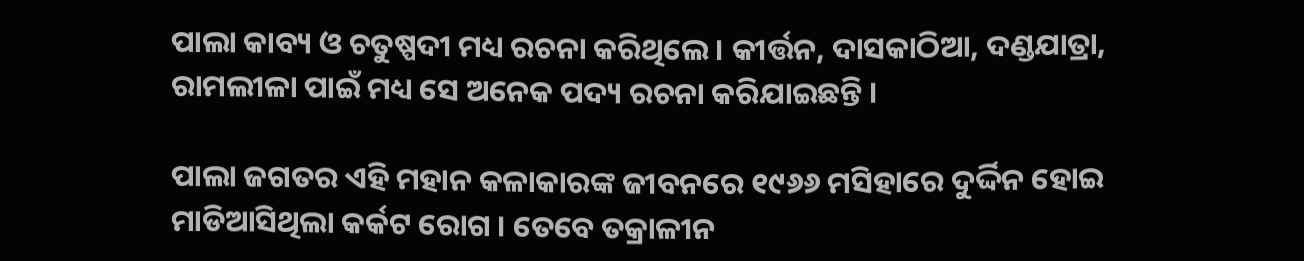ପାଲା କାବ୍ୟ ଓ ଚତୁଷ୍ପଦୀ ମଧ୍ୟ ରଚନା କରିଥିଲେ । କୀର୍ତ୍ତନ, ଦାସକାଠିଆ, ଦଣ୍ଡଯାତ୍ରା, ରାମଲୀଳା ପାଇଁ ମଧ୍ୟ ସେ ଅନେକ ପଦ୍ୟ ରଚନା କରିଯାଇଛନ୍ତି ।

ପାଲା ଜଗତର ଏହି ମହାନ କଳାକାରଙ୍କ ଜୀବନରେ ୧୯୬୬ ମସିହାରେ ଦୁର୍ଦ୍ଦିନ ହୋଇ ମାଡିଆସିଥିଲା କର୍କଟ ରୋଗ । ତେବେ ତକ୍ରାଳୀନ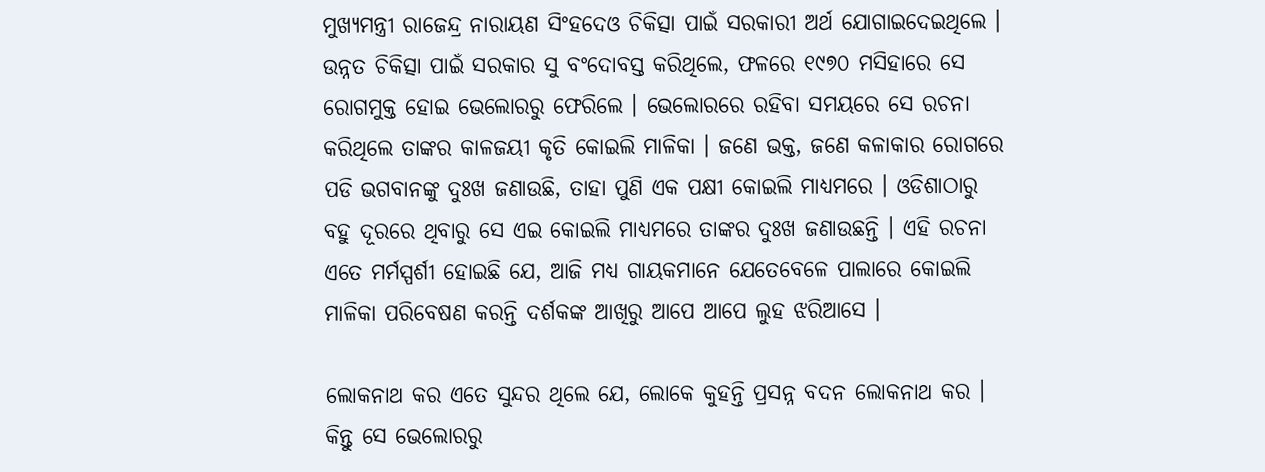ମୁଖ୍ୟମନ୍ତ୍ରୀ ରାଜେନ୍ଦ୍ର ନାରାୟଣ ସିଂହଦେଓ ଚିକିତ୍ସା ପାଇଁ ସରକାରୀ ଅର୍ଥ ଯୋଗାଇଦେଇଥିଲେ । ଉନ୍ନତ ଚିକିତ୍ସା ପାଇଁ ସରକାର ସୁ ବଂଦୋବସ୍ତ କରିଥିଲେ, ଫଳରେ ୧୯୭୦ ମସିହାରେ ସେ ରୋଗମୁକ୍ତ ହୋଇ ଭେଲୋରରୁ ଫେରିଲେ । ଭେଲୋରରେ ରହିବା ସମୟରେ ସେ ରଚନା କରିଥିଲେ ତାଙ୍କର କାଳଜୟୀ କୃତି କୋଇଲି ମାଳିକା । ଜଣେ ଭକ୍ତ, ଜଣେ କଳାକାର ରୋଗରେ ପଡି ଭଗବାନଙ୍କୁ ଦୁଃଖ ଜଣାଉଛି, ତାହା ପୁଣି ଏକ ପକ୍ଷୀ କୋଇଲି ମାଧ୍ୟମରେ । ଓଡିଶାଠାରୁ ବହୁ ଦୂରରେ ଥିବାରୁ ସେ ଏଇ କୋଇଲି ମାଧ୍ୟମରେ ତାଙ୍କର ଦୁଃଖ ଜଣାଉଛନ୍ତି । ଏହି ରଚନା ଏତେ ମର୍ମସ୍ପର୍ଶୀ ହୋଇଛି ଯେ, ଆଜି ମଧ୍ୟ ଗାୟକମାନେ ଯେତେବେଳେ ପାଲାରେ କୋଇଲି ମାଳିକା ପରିବେଷଣ କରନ୍ତି ଦର୍ଶକଙ୍କ ଆଖିରୁ ଆପେ ଆପେ ଲୁହ ଝରିଆସେ ।

ଲୋକନାଥ କର ଏତେ ସୁନ୍ଦର ଥିଲେ ଯେ, ଲୋକେ କୁହନ୍ତି ପ୍ରସନ୍ନ ବଦନ ଲୋକନାଥ କର । କିନ୍ତୁ ସେ ଭେଲୋରରୁ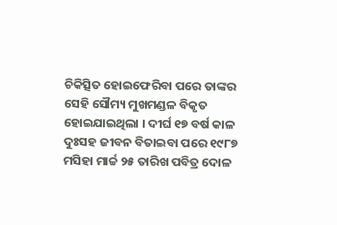ଚିକିତ୍ସିତ ହୋଇଫେରିବା ପରେ ତାଙ୍କର ସେହି ସୌମ୍ୟ ମୁଖମଣ୍ଡଳ ବିକୃତ ହୋଇଯାଇଥିଲା । ଦୀର୍ଘ ୧୭ ବର୍ଷ କାଳ ଦୁଃସହ ଜୀବନ ବିତାଇବା ପରେ ୧୯୮୭ ମସିହା ମାର୍ଚ୍ଚ ୨୫ ତାରିଖ ପବିତ୍ର ଦୋଳ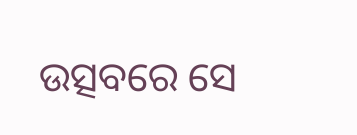ଉତ୍ସବରେ ସେ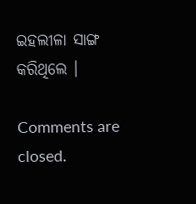ଇହଲୀଳା ସାଙ୍ଗ କରିଥିଲେ ।

Comments are closed.